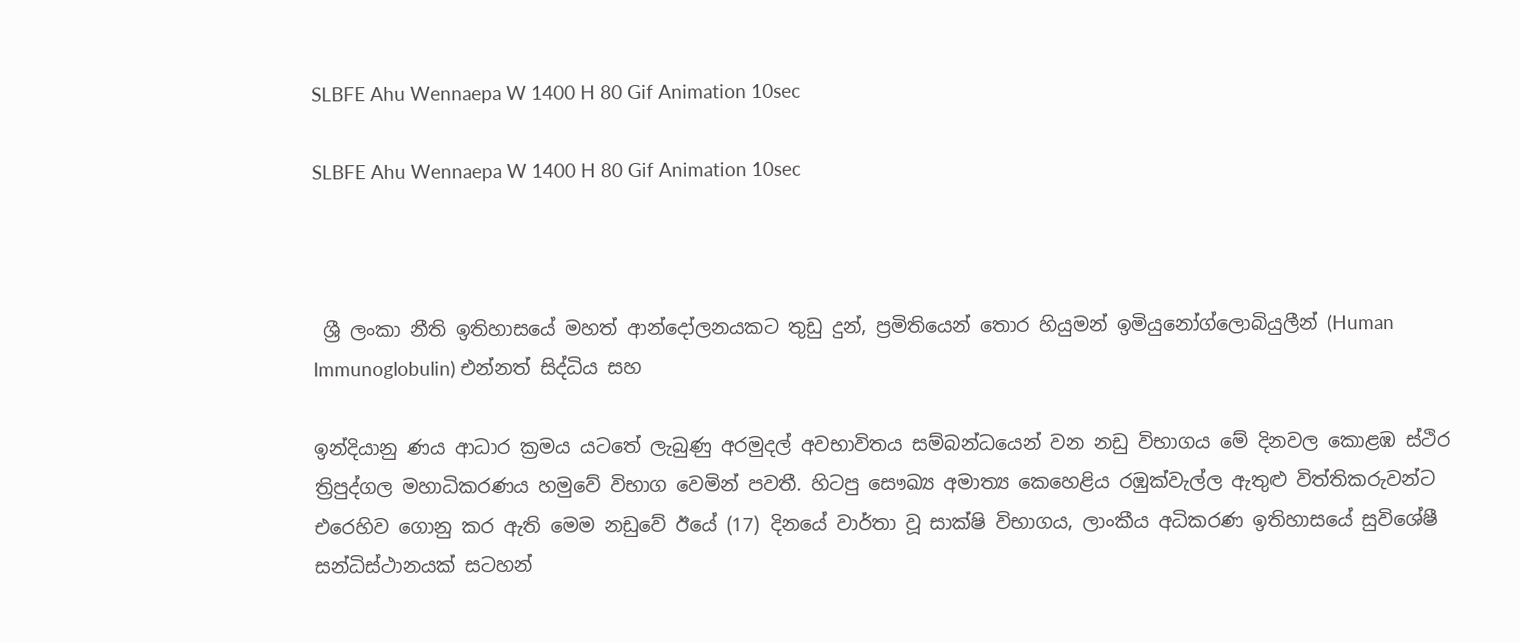SLBFE Ahu Wennaepa W 1400 H 80 Gif Animation 10sec

SLBFE Ahu Wennaepa W 1400 H 80 Gif Animation 10sec



 ශ්‍රී ලංකා නීති ඉතිහාසයේ මහත් ආන්දෝලනයකට තුඩු දුන්, ප්‍රමිතියෙන් තොර හියුමන් ඉමියුනෝග්ලොබියුලීන් (Human Immunoglobulin) එන්නත් සිද්ධිය සහ

ඉන්දියානු ණය ආධාර ක්‍රමය යටතේ ලැබුණු අරමුදල් අවභාවිතය සම්බන්ධයෙන් වන නඩු විභාගය මේ දිනවල කොළඹ ස්ථිර ත්‍රිපුද්ගල මහාධිකරණය හමුවේ විභාග වෙමින් පවතී. හිටපු සෞඛ්‍ය අමාත්‍ය කෙහෙළිය රඹුක්වැල්ල ඇතුළු විත්තිකරුවන්ට එරෙහිව ගොනු කර ඇති මෙම නඩුවේ ඊයේ (17) දිනයේ වාර්තා වූ සාක්ෂි විභාගය, ලාංකීය අධිකරණ ඉතිහාසයේ සුවිශේෂී සන්ධිස්ථානයක් සටහන්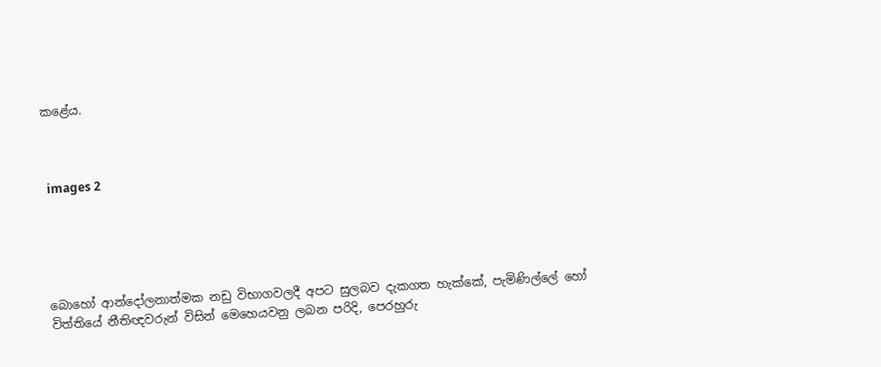කළේය.



 images 2





බොහෝ ආන්දෝලනාත්මක නඩු විභාගවලදී අපට සුලබව දැකගත හැක්කේ, පැමිණිල්ලේ හෝ විත්තියේ නීතිඥවරුන් විසින් මෙහෙයවනු ලබන පරිදි, පෙරහුරු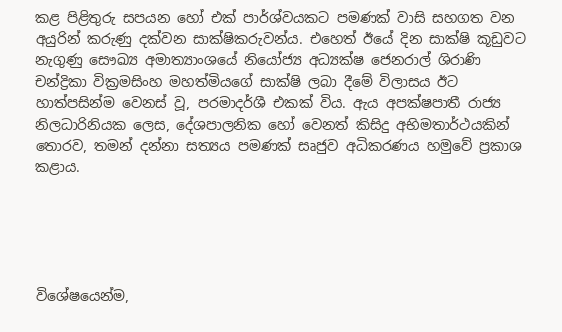කළ පිළිතුරු සපයන හෝ එක් පාර්ශ්වයකට පමණක් වාසි සහගත වන අයුරින් කරුණු දක්වන සාක්ෂිකරුවන්ය. එහෙත් ඊයේ දින සාක්ෂි කූඩුවට නැගුණු සෞඛ්‍ය අමාත්‍යාංශයේ නියෝජ්‍ය අධ්‍යක්ෂ ජෙනරාල් ශිරාණි චන්ද්‍රිකා වික්‍රමසිංහ මහත්මියගේ සාක්ෂි ලබා දීමේ විලාසය ඊට හාත්පසින්ම වෙනස් වූ, පරමාදර්ශී එකක් විය. ඇය අපක්ෂපාතී රාජ්‍ය නිලධාරිනියක ලෙස, දේශපාලනික හෝ වෙනත් කිසිදු අභිමතාර්ථයකින් තොරව, තමන් දන්නා සත්‍යය පමණක් සෘජුව අධිකරණය හමුවේ ප්‍රකාශ කළාය.





විශේෂයෙන්ම,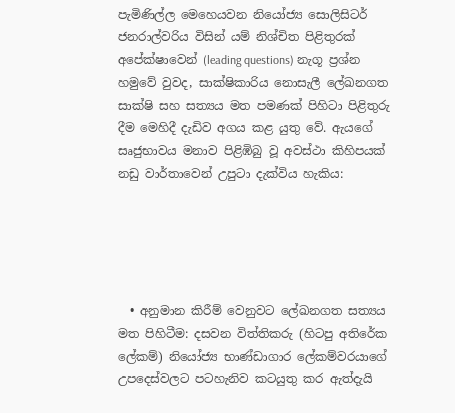පැමිණිල්ල මෙහෙයවන නියෝජ්‍ය සොලිසිටර් ජනරාල්වරිය විසින් යම් නිශ්චිත පිළිතුරක් අපේක්ෂාවෙන් (leading questions) නැගූ ප්‍රශ්න හමුවේ වුවද, සාක්ෂිකාරිය නොසැලී ලේඛනගත සාක්ෂි සහ සත්‍යය මත පමණක් පිහිටා පිළිතුරු දීම මෙහිදී දැඩිව අගය කළ යුතු වේ. ඇයගේ සෘජුභාවය මනාව පිළිඹිබු වූ අවස්ථා කිහිපයක් නඩු වාර්තාවෙන් උපුටා දැක්විය හැකිය:





  • අනුමාන කිරීම් වෙනුවට ලේඛනගත සත්‍යය මත පිහිටීම: දසවන විත්තිකරු (හිටපු අතිරේක ලේකම්) නියෝජ්‍ය භාණ්ඩාගාර ලේකම්වරයාගේ උපදෙස්වලට පටහැනිව කටයුතු කර ඇත්දැයි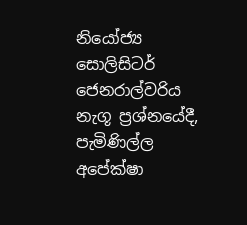නියෝජ්‍ය සොලිසිටර් ජෙනරාල්වරිය නැගූ ප්‍රශ්නයේදී, පැමිණිල්ල අපේක්ෂා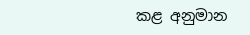කළ අනුමාන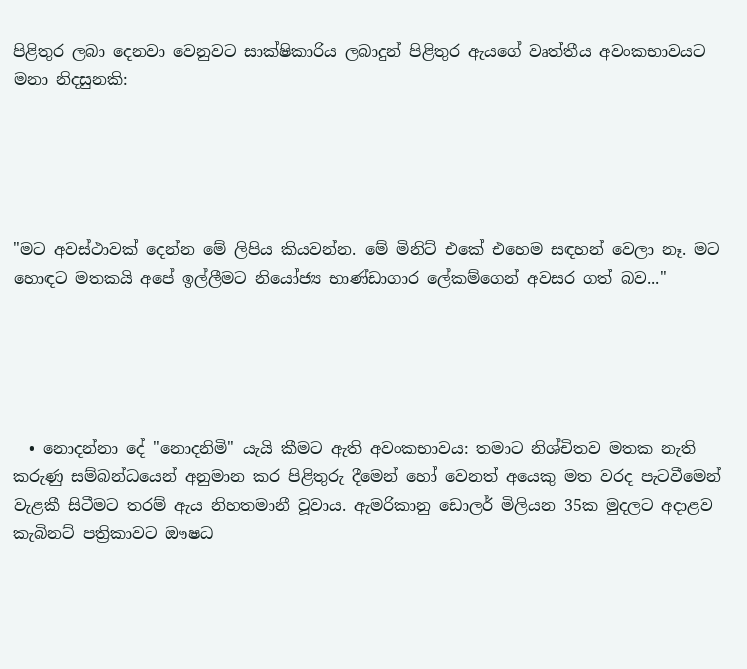පිළිතුර ලබා දෙනවා වෙනුවට සාක්ෂිකාරිය ලබාදුන් පිළිතුර ඇයගේ වෘත්තීය අවංකභාවයට මනා නිදසුනකි:





"මට අවස්ථාවක් දෙන්න මේ ලිපිය කියවන්න. මේ මිනිට් එකේ එහෙම සඳහන් වෙලා නෑ. මට හොඳට මතකයි අපේ ඉල්ලීමට නියෝජ්‍ය භාණ්ඩාගාර ලේකම්ගෙන් අවසර ගත් බව..."





  • නොදන්නා දේ "නොදනිමි" යැයි කීමට ඇති අවංකභාවය: තමාට නිශ්චිතව මතක නැති කරුණු සම්බන්ධයෙන් අනුමාන කර පිළිතුරු දීමෙන් හෝ වෙනත් අයෙකු මත වරද පැටවීමෙන් වැළකී සිටීමට තරම් ඇය නිහතමානී වූවාය. ඇමරිකානු ඩොලර් මිලියන 35ක මුදලට අදාළව කැබිනට් පත්‍රිකාවට ඖෂධ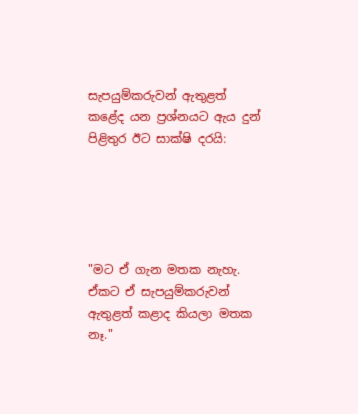සැපයුම්කරුවන් ඇතුළත් කළේද යන ප්‍රශ්නයට ඇය දුන් පිළිතුර ඊට සාක්ෂි දරයි:





"මට ඒ ගැන මතක නැහැ. ඒකට ඒ සැපයුම්කරුවන් ඇතුළත් කළාද කියලා මතක නෑ."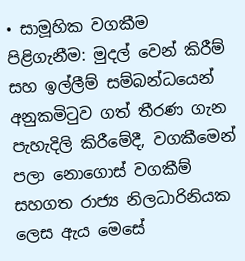• සාමූහික වගකීම පිළිගැනීම: මුදල් වෙන් කිරීම් සහ ඉල්ලීම් සම්බන්ධයෙන් අනුකමිටුව ගත් තීරණ ගැන පැහැදිලි කිරීමේදී, වගකීමෙන් පලා නොගොස් වගකීම් සහගත රාජ්‍ය නිලධාරිනියක ලෙස ඇය මෙසේ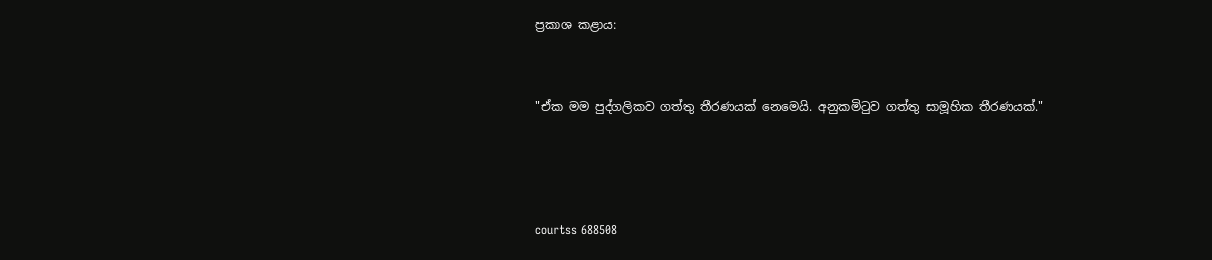ප්‍රකාශ කළාය:



"ඒක මම පුද්ගලිකව ගත්තු තීරණයක් නෙමෙයි. අනුකමිටුව ගත්තු සාමූහික තීරණයක්."





courtss 688508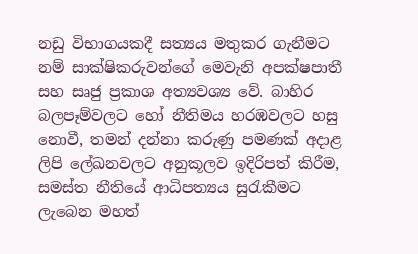නඩු විභාගයකදී සත්‍යය මතුකර ගැනීමට නම් සාක්ෂිකරුවන්ගේ මෙවැනි අපක්ෂපාතී සහ සෘජු ප්‍රකාශ අත්‍යවශ්‍ය වේ. බාහිර බලපෑම්වලට හෝ නීතිමය හරඹවලට හසු නොවී, තමන් දන්නා කරුණු පමණක් අදාළ ලිපි ලේඛනවලට අනුකූලව ඉදිරිපත් කිරීම, සමස්ත නීතියේ ආධිපත්‍යය සුරැකීමට ලැබෙන මහත්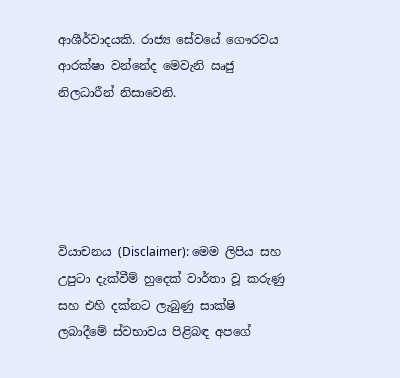ආශීර්වාදයකි. රාජ්‍ය සේවයේ ගෞරවය ආරක්ෂා වන්නේද මෙවැනි ඍජු නිලධාරීන් නිසාවෙනි.





වියාචනය (Disclaimer): මෙම ලිපිය සහ උපුටා දැක්වීම් හුදෙක් වාර්තා වූ කරුණු සහ එහි දක්නට ලැබුණු සාක්ෂි ලබාදීමේ ස්වභාවය පිළිබඳ අපගේ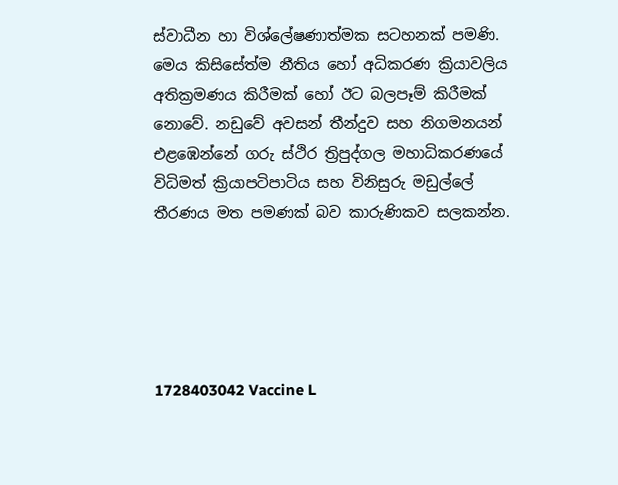ස්වාධීන හා විශ්ලේෂණාත්මක සටහනක් පමණි. මෙය කිසිසේත්ම නීතිය හෝ අධිකරණ ක්‍රියාවලිය අතික්‍රමණය කිරීමක් හෝ ඊට බලපෑම් කිරීමක් නොවේ. නඩුවේ අවසන් තීන්දුව සහ නිගමනයන් එළඹෙන්නේ ගරු ස්ථිර ත්‍රිපුද්ගල මහාධිකරණයේ විධිමත් ක්‍රියාපටිපාටිය සහ විනිසුරු මඩුල්ලේ තීරණය මත පමණක් බව කාරුණිකව සලකන්න.





1728403042 Vaccine L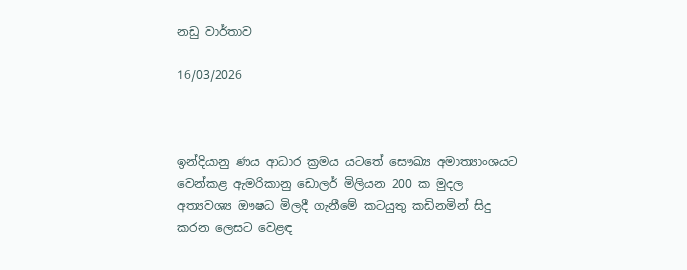නඩු වාර්තාව

16/03/2026



ඉන්දියානු ණය ආධාර ක්‍රමය යටතේ සෞඛ්‍ය අමාත්‍යාංශයට වෙන්කළ ඇමරිකානු ඩොලර් මිලියන 200 ක මුදල අත්‍යවශ්‍ය ඖෂධ මිලදී ගැනීමේ කටයුතු කඩිනමින් සිදු කරන ලෙසට වෙළඳ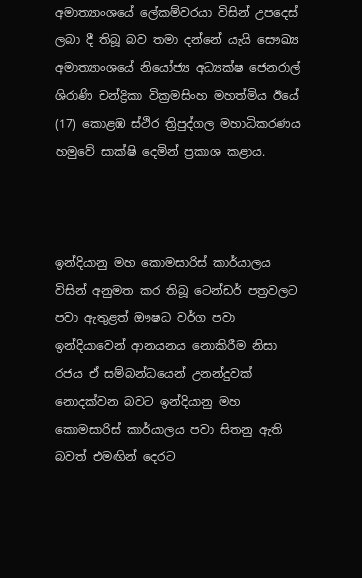අමාත්‍යාංශයේ ලේකම්වරයා විසින් උපදෙස් ලබා දී තිබූ බව තමා දන්නේ යැයි සෞඛ්‍ය අමාත්‍යාංශයේ නියෝජ්‍ය අධ්‍යක්ෂ ජෙනරාල් ශිරාණි චන්ද්‍රිකා වික්‍රමසිංහ මහත්මිය ඊයේ (17) කොළඹ ස්ථිර ත්‍රිපුද්ගල මහාධිකරණය  හමුවේ සාක්ෂි දෙමින් ප්‍රකාශ කළාය.



ඉන්දියානු මහ කොමසාරිස් කාර්යාලය විසින් අනුමත කර තිබූ ටෙන්ඩර් පත්‍රවලට පවා ඇතුළත් ඖෂධ වර්ග පවා ඉන්දියාවෙන් ආනයනය නොකිරීම නිසා රජය ඒ සම්බන්ධයෙන් උනන්දුවක් නොදක්වන බවට ඉන්දියානු මහ කොමසාරිස් කාර්යාලය පවා සිතනු ඇති බවත් එමඟින් දෙරට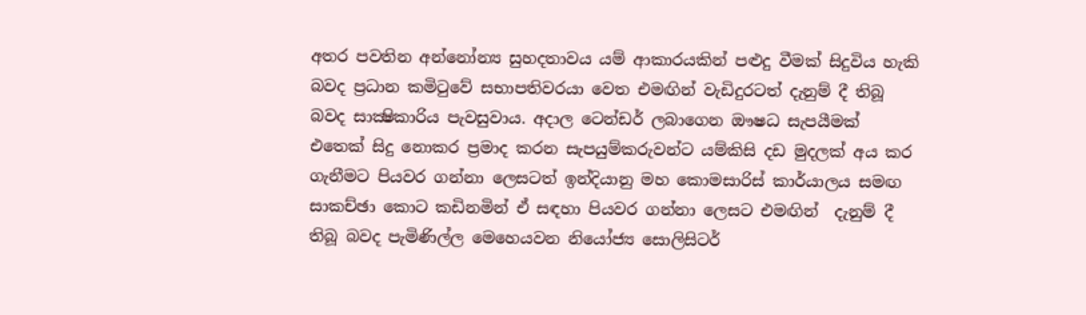අතර පවතින අන්නෝන්‍ය සුහදතාවය යම් ආකාරයකින් පළුදු වීමක් සිදුවිය හැකි බවද ප්‍රධාන කමිටුවේ සභාපතිවරයා වෙත එමඟින් වැඩිදුරටත් දැනුම් දී තිබූ බවද සාක්‍ෂිකාරිය පැවසුවාය. අදාල ටෙන්ඩර් ලබාගෙන ඖෂධ සැපයීමක් එතෙක් සිදු නොකර ප්‍රමාද කරන සැපයුම්කරුවන්ට යම්කිසි දඩ මුදලක් අය කර ගැනීමට පියවර ගන්නා ලෙසටත් ඉන්දියානු මහ කොමසාරිස් කාර්යාලය සමඟ සාකච්ඡා කොට කඩිනමින් ඒ සඳහා පියවර ගන්නා ලෙසට එමඟින්  දැනුම් දී තිබූ බවද පැමිණිල්ල මෙහෙයවන නියෝජ්‍ය සොලිසිටර්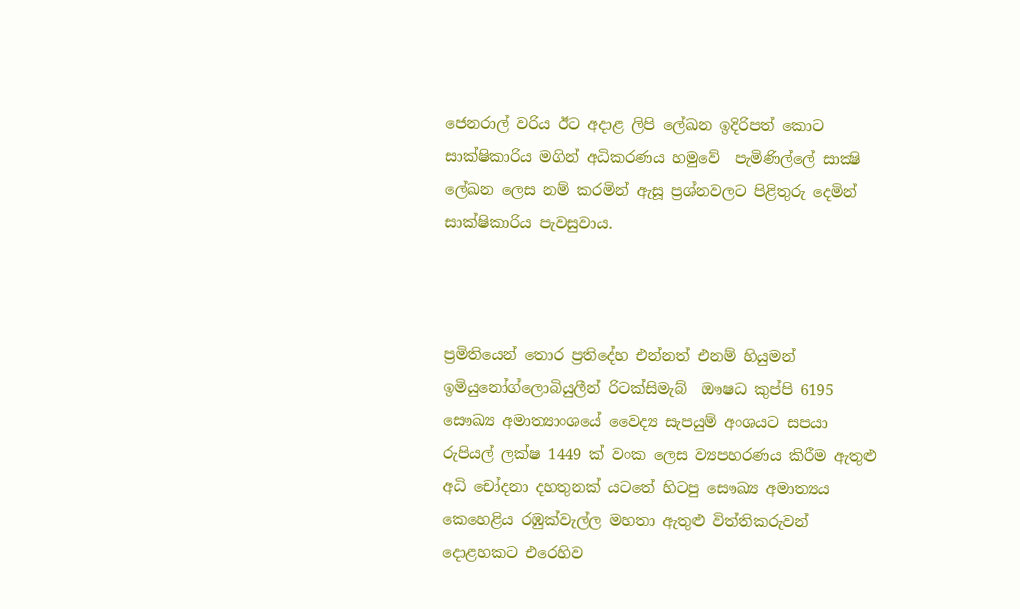ජෙනරාල් වරිය ඊට අදාළ ලිපි ලේඛන ඉදිරිපත් කොට සාක්ෂිකාරිය මගින් අධිකරණය හමුවේ  පැමිණිල්ලේ සාක්‍ෂි ලේඛන ලෙස නම් කරමින් ඇසූ ප්‍රශ්නවලට පිළිතුරු දෙමින් සාක්ෂිකාරිය පැවසුවාය.



ප්‍රමිතියෙන් තොර ප්‍රතිදේහ එන්නත් එනම් හියුමන් ඉමියුනෝග්ලොබියුලීන් රිටක්සිමැබ්  ඖෂධ කුප්පි 6195 සෞඛ්‍ය අමාත්‍යාංශයේ වෛද්‍ය සැපයුම් අංශයට සපයා රුපියල් ලක්ෂ 1449 ක් වංක ලෙස ව්‍යපහරණය කිරීම ඇතුළු අධි චෝදනා දහතුනක් යටතේ හිටපු සෞඛ්‍ය අමාත්‍යය කෙහෙළිය රඹුක්වැල්ල මහතා ඇතුළු විත්තිකරුවන් දොළහකට එරෙහිව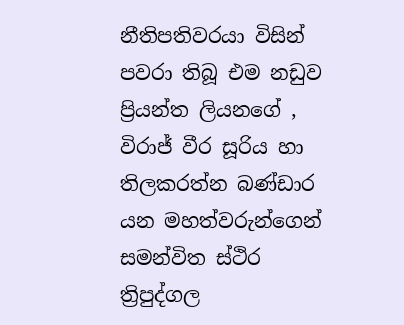නීතිපතිවරයා විසින් පවරා තිබූ එම නඩුව ප්‍රියන්ත ලියනගේ , විරාජ් වීර සූරිය හා තිලකරත්න බණ්ඩාර යන මහත්වරුන්ගෙන් සමන්විත ස්ථිර ත්‍රිපුද්ගල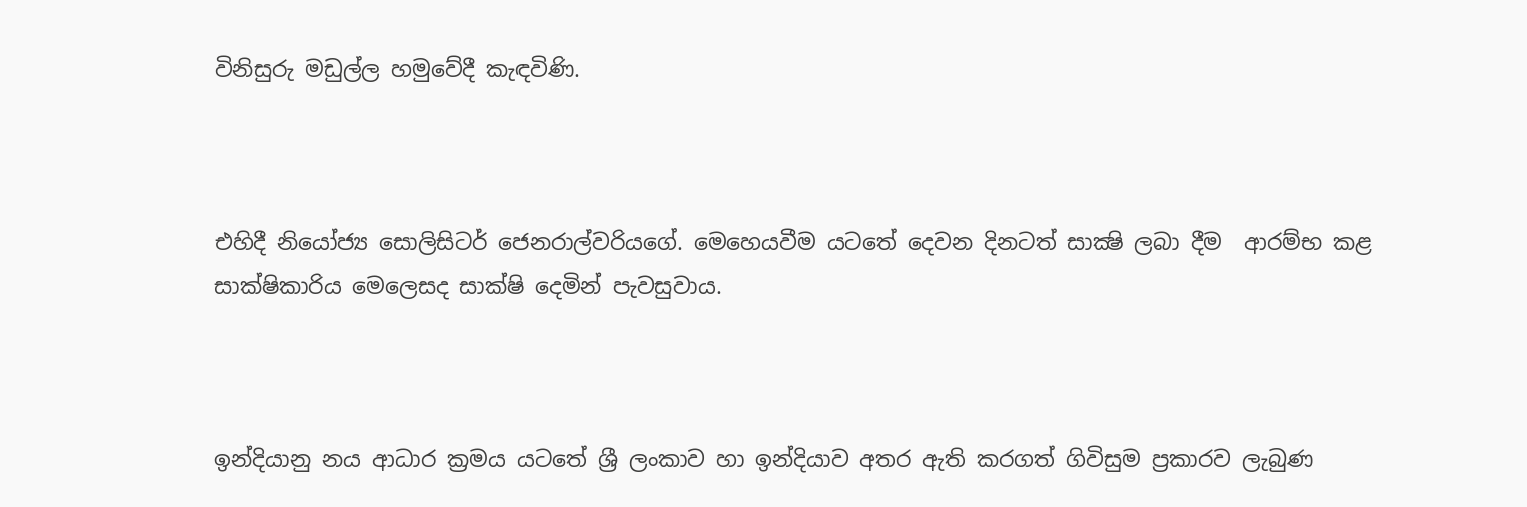විනිසුරු මඩුල්ල හමුවේදී කැඳවිණි.



එහිදී නියෝජ්‍ය සොලිසිටර් ජෙනරාල්වරියගේ. මෙහෙයවීම යටතේ දෙවන දිනටත් සාක්‍ෂි ලබා දීම  ආරම්භ කළ සාක්ෂිකාරිය මෙලෙසද සාක්ෂි දෙමින් පැවසුවාය.



ඉන්දියානු නය ආධාර ක්‍රමය යටතේ ශ්‍රී ලංකාව හා ඉන්දියාව අතර ඇති කරගත් ගිවිසුම ප්‍රකාරව ලැබුණ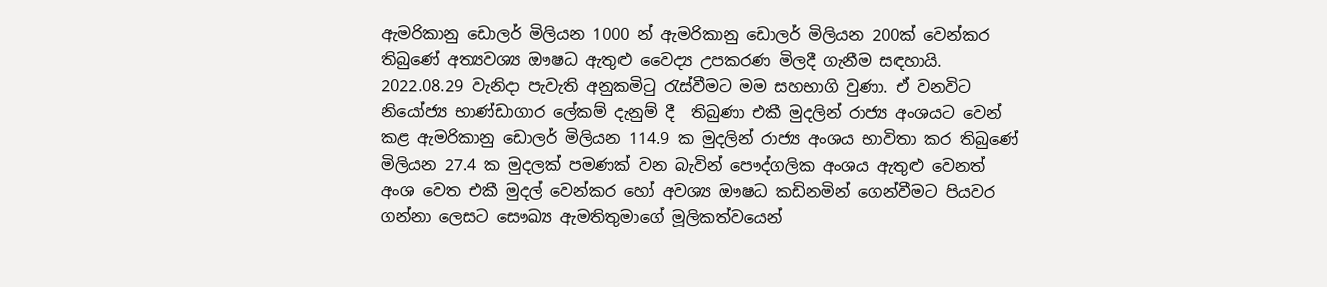ඇමරිකානු ඩොලර් මිලියන 1000 න් ඇමරිකානු ඩොලර් මිලියන 200ක් වෙන්කර තිබුණේ අත්‍යවශ්‍ය ඖෂධ ඇතුළු වෛද්‍ය උපකරණ මිලදී ගැනීම සඳහායි. 2022.08.29 වැනිදා පැවැති අනුකමිටු රැස්වීමට මම සහභාගි වුණා. ඒ වනවිට නියෝජ්‍ය භාණ්ඩාගාර ලේකම් දැනුම් දී  තිබුණා එකී මුදලින් රාජ්‍ය අංශයට වෙන් කළ ඇමරිකානු ඩොලර් මිලියන 114.9 ක මුදලින් රාජ්‍ය අංශය භාවිතා කර තිබුණේ මිලියන 27.4 ක මුදලක් පමණක් වන බැවින් පෞද්ගලික අංශය ඇතුළු වෙනත් අංශ වෙත එකී මුදල් වෙන්කර හෝ අවශ්‍ය ඖෂධ කඩිනමින් ගෙන්වීමට පියවර ගන්නා ලෙසට සෞඛ්‍ය ඇමතිතුමාගේ මූලිකත්වයෙන්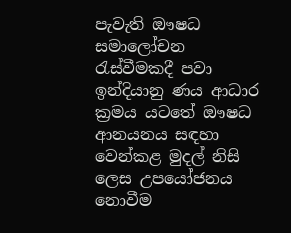පැවැති ඖෂධ සමාලෝචන රැස්වීමකදී පවා ඉන්දියානු ණය ආධාර ක්‍රමය යටතේ ඖෂධ ආනයනය සඳහා වෙන්කළ මුදල් නිසි ලෙස උපයෝජනය නොවීම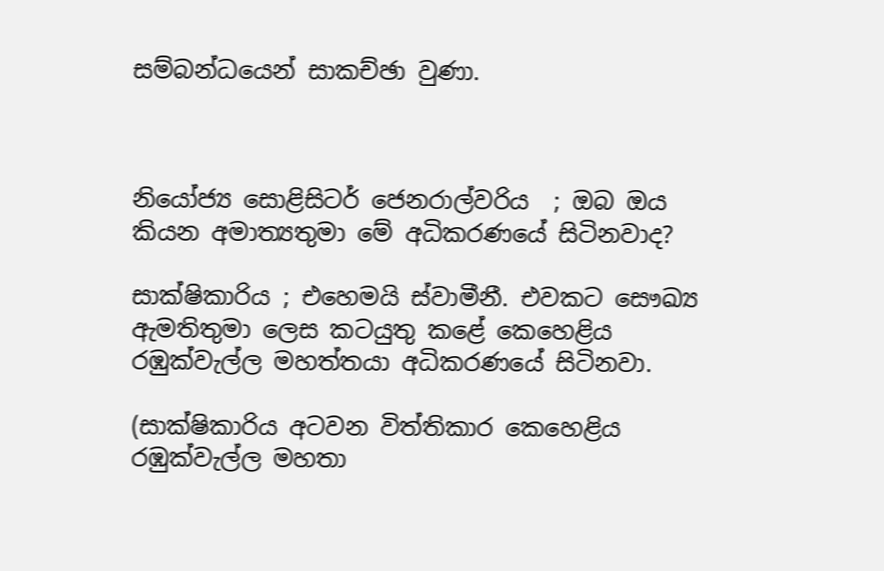සම්බන්ධයෙන් සාකච්ඡා වුණා.



නියෝජ්‍ය සොළිසිටර් ජෙනරාල්වරිය  ; ඔබ ඔය කියන අමාත්‍යතුමා මේ අධිකරණයේ සිටිනවාද?

සාක්ෂිකාරිය ; එහෙමයි ස්වාමීනී. එවකට සෞඛ්‍ය ඇමතිතුමා ලෙස කටයුතු කළේ කෙහෙළිය රඹුක්වැල්ල මහත්තයා අධිකරණයේ සිටිනවා.

(සාක්ෂිකාරිය අටවන විත්තිකාර කෙහෙළිය රඹුක්වැල්ල මහතා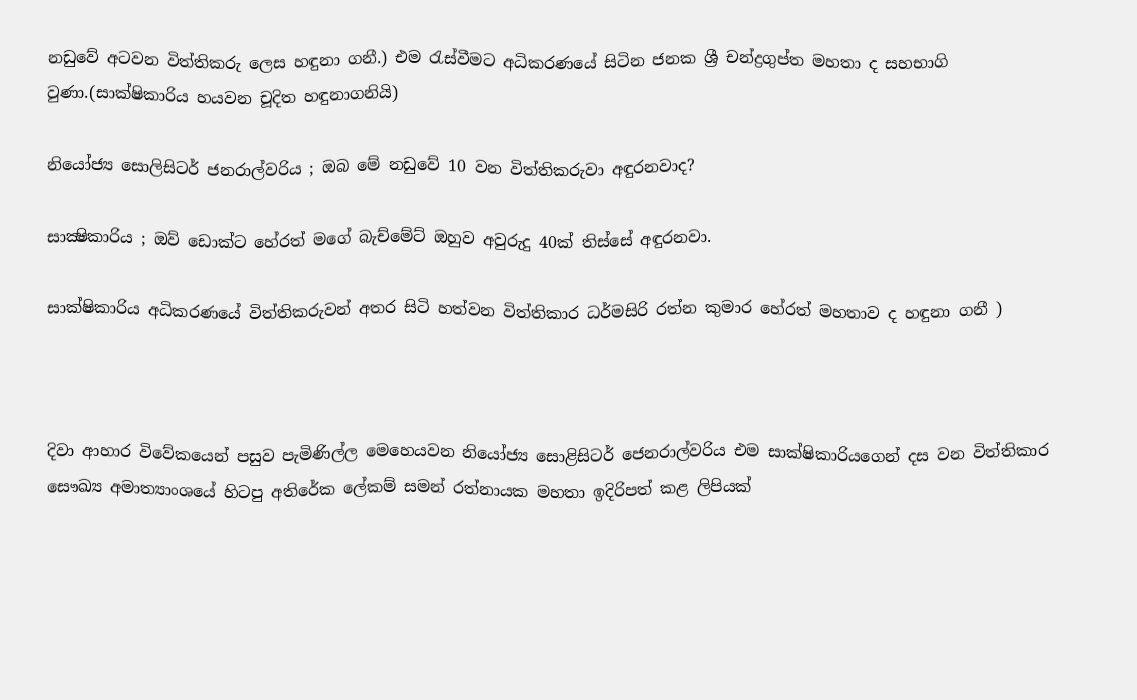නඩුවේ අටවන විත්තිකරු ලෙස හඳුනා ගනී.) එම රැස්වීමට අධිකරණයේ සිටින ජනක ශ්‍රී චන්ද්‍රගුප්ත මහතා ද සහභාගි වුණා.(සාක්ෂිකාරිය හයවන චූදිත හඳුනාගනියි)

නියෝජ්‍ය සොලිසිටර් ජනරාල්වරිය ; ඔබ මේ නඩුවේ 10 වන විත්තිකරුවා අඳුරනවාද?

සාක්‍ෂිකාරිය ; ඔව් ඩොක්ට හේරත් මගේ බැච්මේට් ඔහුව අවුරුදු 40ක් තිස්සේ අඳුරනවා.

සාක්ෂිකාරිය අධිකරණයේ විත්තිකරුවන් අතර සිටි හත්වන විත්තිකාර ධර්මසිරි රත්න කුමාර හේරත් මහතාව ද හඳුනා ගනී )



දිවා ආහාර විවේකයෙන් පසුව පැමිණිල්ල මෙහෙයවන නියෝජ්‍ය සොළිසිටර් ජෙනරාල්වරිය එම සාක්ෂිකාරියගෙන් දස වන විත්තිකාර සෞඛ්‍ය අමාත්‍යාංශයේ හිටපු අතිරේක ලේකම් සමන් රත්නායක මහතා ඉදිරිපත් කළ ලිපියක්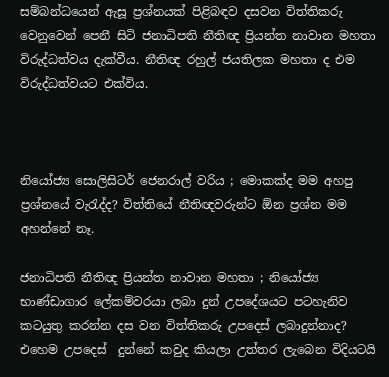සම්බන්ධයෙන් ඇසූ ප්‍රශ්නයක් පිළිබඳව දසවන විත්තිකරු වෙනුවෙන් පෙනී සිටි ජනාධිපති නීතිඥ ප්‍රියන්ත නාවාන මහතා විරුද්ධත්වය දැක්වීය. නීතිඥ රහුල් ජයතිලක මහතා ද එම විරුද්ධත්වයට එක්විය.



නියෝජ්‍ය සොලිසිටර් ජෙනරාල් වරිය ; මොකක්ද මම අහපු ප්‍රශ්නයේ වැරැද්ද? විත්තියේ නීතිඥවරුන්ට ඕන ප්‍රශ්න මම අහන්නේ නෑ.

ජනාධිපති නීතිඥ ප්‍රියන්ත නාවාන මහතා ; නියෝජ්‍ය භාණ්ඩාගාර ලේකම්වරයා ලබා දුන් උපදේශයට පටහැනිව කටයුතු කරන්න දස වන විත්තිකරු උපදෙස් ලබාදුන්නාද? එහෙම උපදෙස්  දුන්නේ කවුද කියලා උත්තර ලැබෙන විදියටයි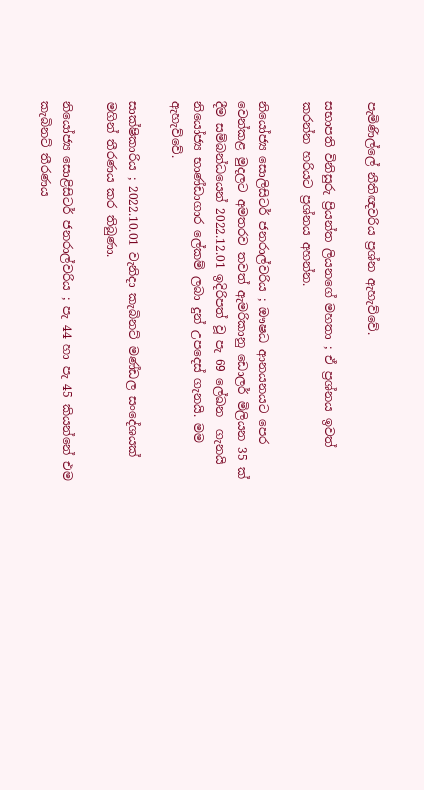පැමිණිල්ලේ නීතිඥවරිය ප්‍රශ්න ඇහැව්වේ.

සභාපති විනිසුරු ප්‍රියන්ත ලියනගේ මහතා ; ඒ ප්‍රශ්නය ඉවත් කරන්න හරියට ප්‍රශ්නය අහන්න.

නියෝජ්‍ය සොලිසිටර් ජනරාල්වරිය ; ඖෂධ ආනයනයට පෙර වෙන්කළ මුදලට අමතරව තවත් ඇමරිකානු ඩොලර් මිලියන 35 ක් දීම සම්බන්ධයෙන් 2022.12.01 ඉදිරිපත් වූ පැ 69 ලේඛන  ගැනයි නියෝජ්‍ය භාණ්ඩාගාර ලේකම් ලබා දුන් උපදෙස් ගැනයි. මම ඇහැව්වේ.

සාක්ෂිකාරිය ; 2022.10.01 වැනිදා කැබිනට් මණ්ඩල සංදේශයක් මගින් තීරණය කර තිබුණා.

නියෝජ්‍ය සොළිසිටර් ජනරාල්වරිය ; පැ 44 හා පැ 45 කියන්නේ එම කැබිනට් තීරණය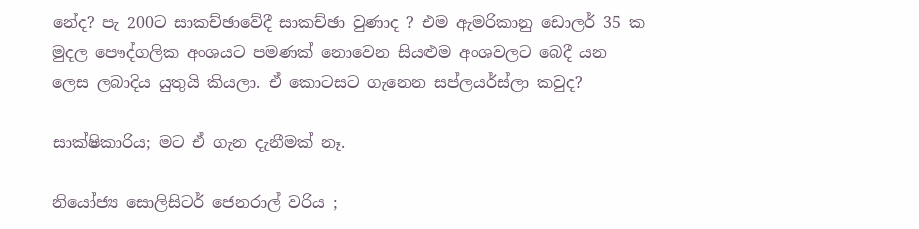නේද? පැ 200ට සාකච්ඡාවේදී සාකච්ඡා වුණාද ? එම ඇමරිකානු ඩොලර් 35 ක මුදල පෞද්ගලික අංශයට පමණක් නොවෙන සියළුම අංශවලට බෙදී යන ලෙස ලබාදිය යුතුයි කියලා. ඒ කොටසට ගැනෙන සප්ලයර්ස්ලා කවුද?

සාක්ෂිකාරිය; මට ඒ ගැන දැනීමක් නෑ.

නියෝජ්‍ය සොලිසිටර් ජෙනරාල් වරිය ;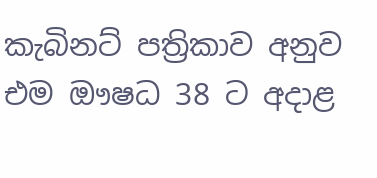කැබිනට් පත්‍රිකාව අනුව එම ඖෂධ 38 ට අදාළ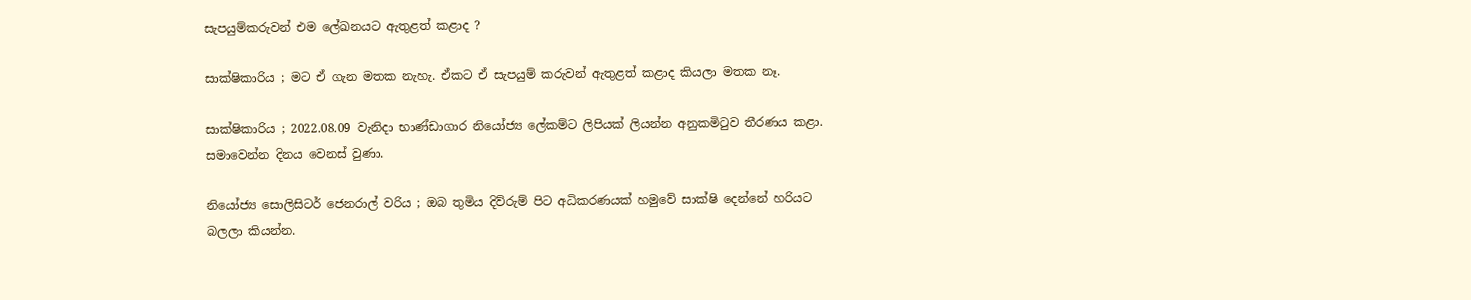සැපයුම්කරුවන් එම ලේඛනයට ඇතුළත් කළාද ?

සාක්ෂිකාරිය ; මට ඒ ගැන මතක නැහැ. ඒකට ඒ සැපයුම් කරුවන් ඇතුළත් කළාද කියලා මතක නෑ.

සාක්ෂිකාරිය ; 2022.08.09 වැනිදා භාණ්ඩාගාර නියෝජ්‍ය ලේකම්ට ලිපියක් ලියන්න අනුකමිටුව තීරණය කළා. සමාවෙන්න දිනය වෙනස් වුණා.

නියෝජ්‍ය සොලිසිටර් ජෙනරාල් වරිය ; ඔබ තුමිය දිව්රුම් පිට අධිකරණයක් හමුවේ සාක්ෂි දෙන්නේ හරියට බලලා කියන්න.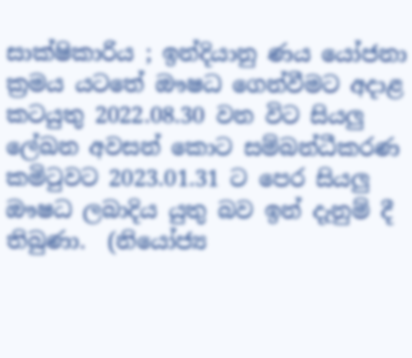සාක්ෂිකාරිය ; ඉන්දියානු ණය යෝජනා ක්‍රමය යටතේ ඖෂධ ගෙන්වීමට අදාළ කටයුතු 2022.08.30 වන විට සියලු ලේඛන අවසන් කොට සම්බන්ධීකරණ කමිටුවට 2023.01.31 ට පෙර සියලු ඖෂධ ලබාදිය යුතු බව ඉන් දැනුම් දී තිබුණා.  (නියෝජ්‍ය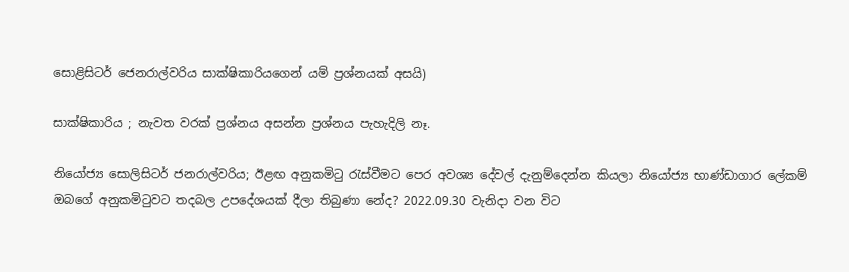සොළිසිටර් ජෙනරාල්වරිය සාක්ෂිකාරියගෙන් යම් ප්‍රශ්නයක් අසයි)

සාක්ෂිකාරිය ; නැවත වරක් ප්‍රශ්නය අසන්න ප්‍රශ්නය පැහැදිලි නෑ.

නියෝජ්‍ය සොලිසිටර් ජනරාල්වරිය; ඊළඟ අනුකමිටු රැස්වීමට පෙර අවශ්‍ය දේවල් දැනුම්දෙන්න කියලා නියෝජ්‍ය භාණ්ඩාගාර ලේකම් ඔබගේ අනුකමිටුවට තදබල උපදේශයක් දීලා තිබුණා නේද? 2022.09.30 වැනිදා වන විට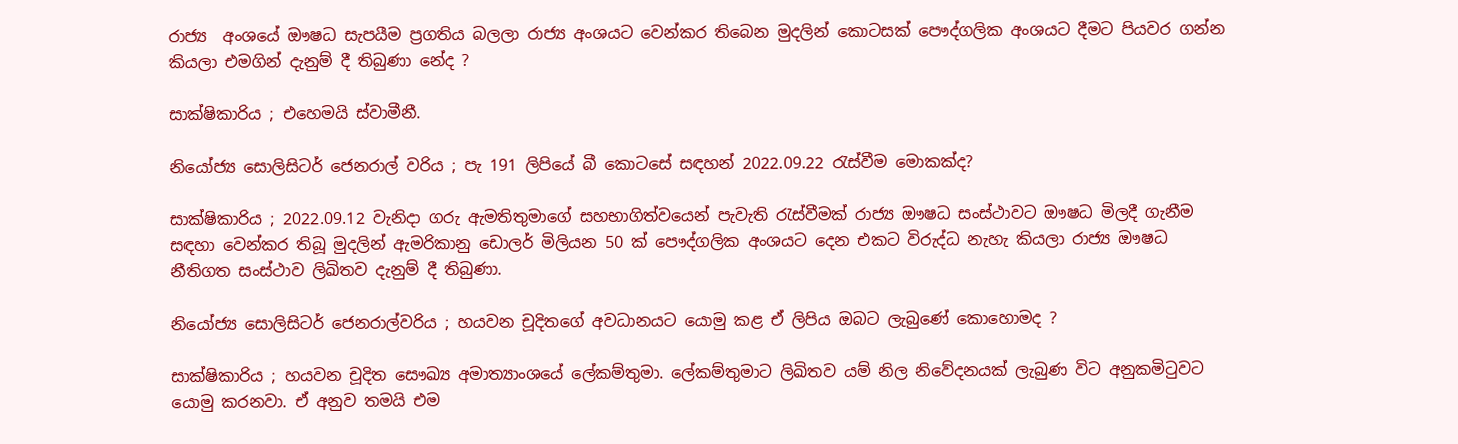රාජ්‍ය  අංශයේ ඖෂධ සැපයීම ප්‍රගතිය බලලා රාජ්‍ය අංශයට වෙන්කර තිබෙන මුදලින් කොටසක් පෞද්ගලික අංශයට දීමට පියවර ගන්න කියලා එමගින් දැනුම් දී තිබුණා නේද ?

සාක්ෂිකාරිය ; එහෙමයි ස්වාමීනී.

නියෝජ්‍ය සොලිසිටර් ජෙනරාල් වරිය ; පැ 191 ලිපියේ බී කොටසේ සඳහන් 2022.09.22 රැස්වීම මොකක්ද?

සාක්ෂිකාරිය ; 2022.09.12 වැනිදා ගරු ඇමතිතුමාගේ සහභාගිත්වයෙන් පැවැති රැස්වීමක් රාජ්‍ය ඖෂධ සංස්ථාවට ඖෂධ මිලදී ගැනීම සඳහා වෙන්කර තිබූ මුදලින් ඇමරිකානු ඩොලර් මිලියන 50 ක් පෞද්ගලික අංශයට දෙන එකට විරුද්ධ නැහැ කියලා රාජ්‍ය ඖෂධ නීතිගත සංස්ථාව ලිඛිතව දැනුම් දී තිබුණා.

නියෝජ්‍ය සොලිසිටර් ජෙනරාල්වරිය ; හයවන චූදිතගේ අවධානයට යොමු කළ ඒ ලිපිය ඔබට ලැබුණේ කොහොමද ?

සාක්ෂිකාරිය ; හයවන චූදිත සෞඛ්‍ය අමාත්‍යාංශයේ ලේකම්තුමා. ලේකම්තුමාට ලිඛිතව යම් නිල නිවේදනයක් ලැබුණ විට අනුකමිටුවට යොමු කරනවා. ඒ අනුව තමයි එම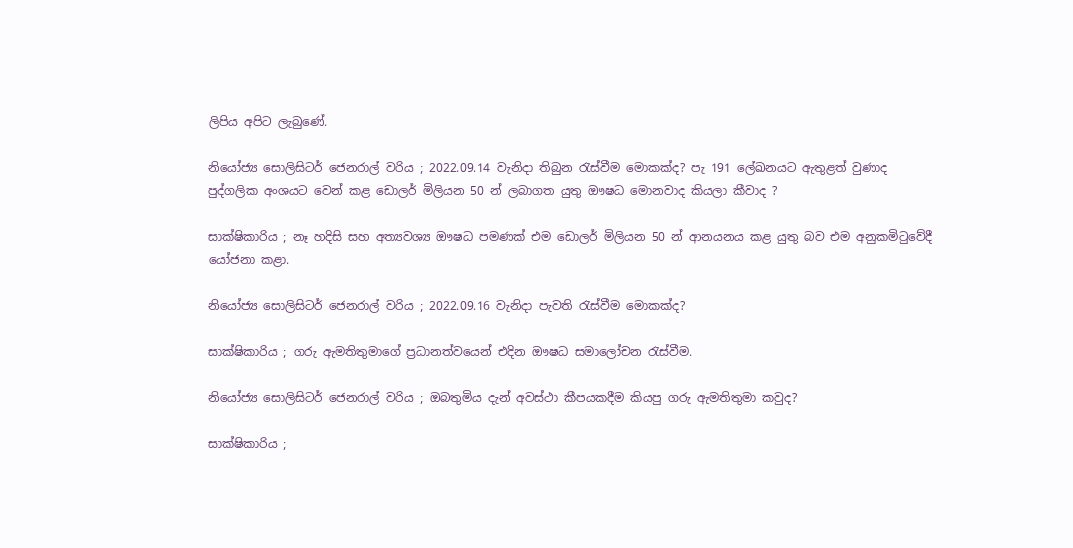ලිපිය අපිට ලැබුණේ.

නියෝජ්‍ය සොලිසිටර් ජෙනරාල් වරිය ; 2022.09.14 වැනිදා තිබුන රැස්වීම මොකක්ද? පැ 191 ලේඛනයට ඇතුළත් වුණාද පුද්ගලික අංශයට වෙන් කළ ඩොලර් මිලියන 50 න් ලබාගත යුතු ඖෂධ මොනවාද කියලා කීවාද ?

සාක්ෂිකාරිය ; නෑ හදිසි සහ අත්‍යවශ්‍ය ඖෂධ පමණක් එම ඩොලර් මිලියන 50 න් ආනයනය කළ යුතු බව එම අනුකමිටුවේදී යෝජනා කළා.

නියෝජ්‍ය සොලිසිටර් ජෙනරාල් වරිය ; 2022.09.16 වැනිදා පැවති රැස්වීම මොකක්ද?

සාක්ෂිකාරිය ; ගරු ඇමතිතුමාගේ ප්‍රධානත්වයෙන් එදින ඖෂධ සමාලෝචන රැස්වීම.

නියෝජ්‍ය සොලිසිටර් ජෙනරාල් වරිය ; ඔබතුමිය දැන් අවස්ථා කීපයකදීම කියපු ගරු ඇමතිතුමා කවුද?

සාක්ෂිකාරිය ;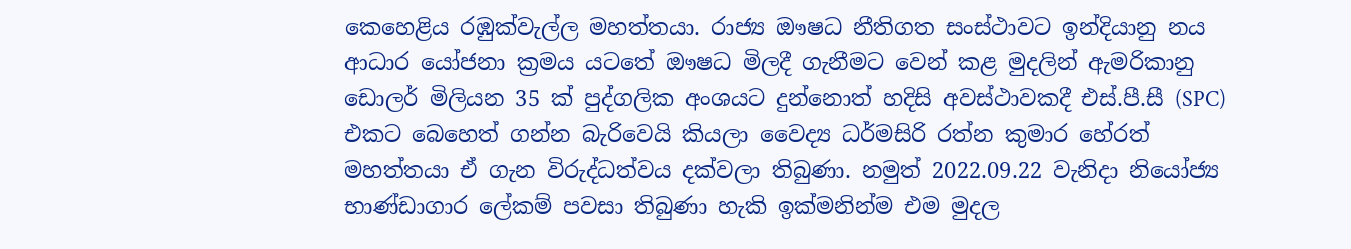කෙහෙළිය රඹුක්වැල්ල මහත්තයා. රාජ්‍ය ඖෂධ නීතිගත සංස්ථාවට ඉන්දියානු නය ආධාර යෝජනා ක්‍රමය යටතේ ඖෂධ මිලදී ගැනීමට වෙන් කළ මුදලින් ඇමරිකානු ඩොලර් මිලියන 35 ක් පුද්ගලික අංශයට දුන්නොත් හදිසි අවස්ථාවකදී එස්.පී.සී (SPC) එකට බෙහෙත් ගන්න බැරිවෙයි කියලා වෛද්‍ය ධර්මසිරි රත්න කුමාර හේරත් මහත්තයා ඒ ගැන විරුද්ධත්වය දක්වලා තිබුණා. නමුත් 2022.09.22 වැනිදා නියෝජ්‍ය භාණ්ඩාගාර ලේකම් පවසා තිබුණා හැකි ඉක්මනින්ම එම මුදල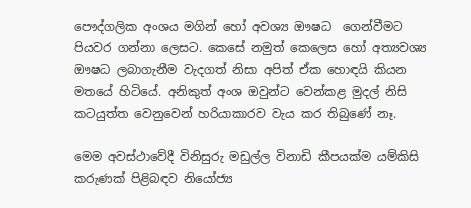පෞද්ගලික අංශය මගින් හෝ අවශ්‍ය ඖෂධ  ගෙන්වීමට පියවර ගන්නා ලෙසට. කෙසේ නමුත් කෙලෙස හෝ අත්‍යවශ්‍ය ඖෂධ ලබාගැනීම වැදගත් නිසා අපිත් ඒක හොඳයි කියන මතයේ හිටියේ. අනිකුත් අංශ ඔවුන්ට වෙන්කළ මුදල් නිසි කටයුත්ත වෙනුවෙන් හරියාකාරව වැය කර තිබුණේ නෑ.

මෙම අවස්ථාවේදී විනිසුරු මඩුල්ල විනාඩි කීපයක්ම යම්කිසි කරුණක් පිළිබඳව නියෝජ්‍ය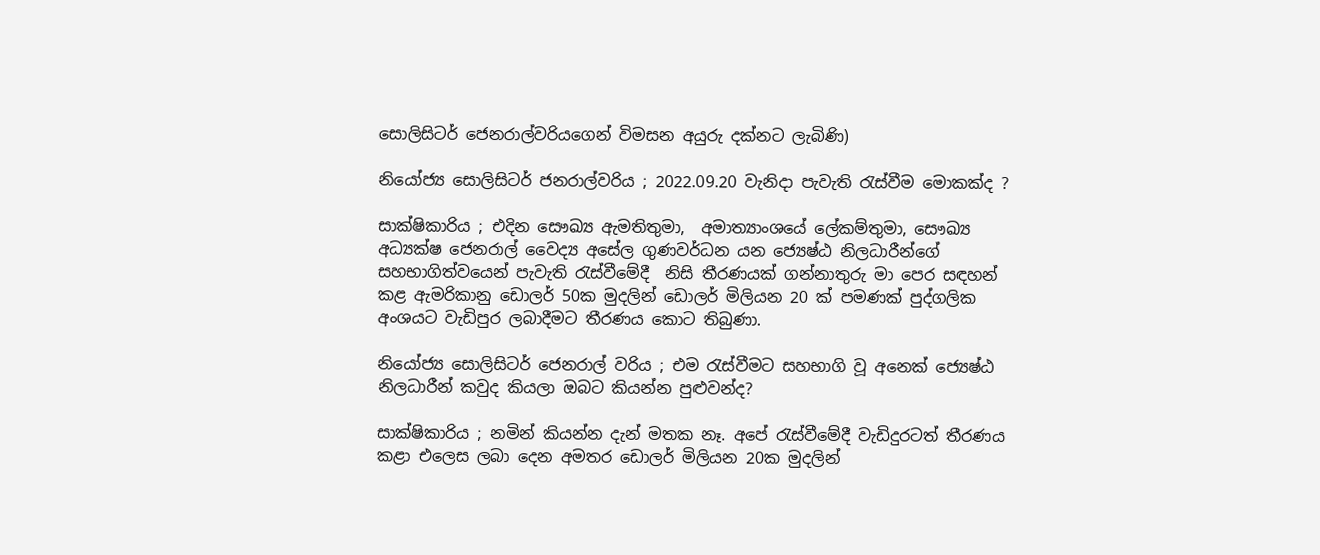සොලිසිටර් ජෙනරාල්වරියගෙන් විමසන අයුරු දක්නට ලැබිණි)

නියෝජ්‍ය සොලිසිටර් ජනරාල්වරිය ; 2022.09.20 වැනිදා පැවැති රැස්වීම මොකක්ද ?

සාක්ෂිකාරිය ; එදින සෞඛ්‍ය ඇමතිතුමා,  අමාත්‍යාංශයේ ලේකම්තුමා, සෞඛ්‍ය අධ්‍යක්ෂ ජෙනරාල් වෛද්‍ය අසේල ගුණවර්ධන යන ජ්‍යෙෂ්ඨ නිලධාරීන්ගේ සහභාගිත්වයෙන් පැවැති රැස්වීමේදී  නිසි තීරණයක් ගන්නාතුරු මා පෙර සඳහන් කළ ඇමරිකානු ඩොලර් 50ක මුදලින් ඩොලර් මිලියන 20 ක් පමණක් පුද්ගලික අංශයට වැඩිපුර ලබාදීමට තීරණය කොට තිබුණා.

නියෝජ්‍ය සොලිසිටර් ජෙනරාල් වරිය ; එම රැස්වීමට සහභාගි වූ අනෙක් ජ්‍යෙෂ්ඨ නිලධාරීන් කවුද කියලා ඔබට කියන්න පුළුවන්ද?

සාක්ෂිකාරිය ; නමින් කියන්න දැන් මතක නෑ. අපේ රැස්වීමේදී වැඩිදුරටත් තීරණය කළා එලෙස ලබා දෙන අමතර ඩොලර් මිලියන 20ක මුදලින්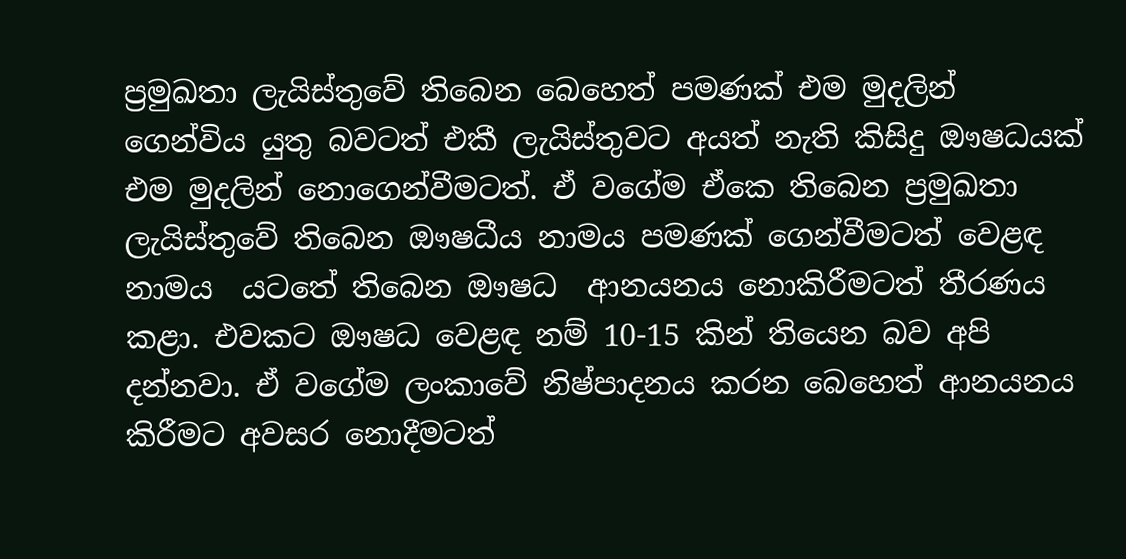ප්‍රමුඛතා ලැයිස්තුවේ තිබෙන බෙහෙත් පමණක් එම මුදලින් ගෙන්විය යුතු බවටත් එකී ලැයිස්තුවට අයත් නැති කිසිදු ඖෂධයක් එම මුදලින් නොගෙන්වීමටත්. ඒ වගේම ඒකෙ තිබෙන ප්‍රමුඛතා ලැයිස්තුවේ තිබෙන ඖෂධීය නාමය පමණක් ගෙන්වීමටත් වෙළඳ නාමය  යටතේ තිබෙන ඖෂධ  ආනයනය නොකිරීමටත් තීරණය කළා. එවකට ඖෂධ වෙළඳ නම් 10-15 කින් තියෙන බව අපි දන්නවා. ඒ වගේම ලංකාවේ නිෂ්පාදනය කරන බෙහෙත් ආනයනය කිරීමට අවසර නොදීමටත්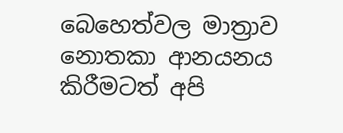බෙහෙත්වල මාත්‍රාව නොතකා ආනයනය කිරීමටත් අපි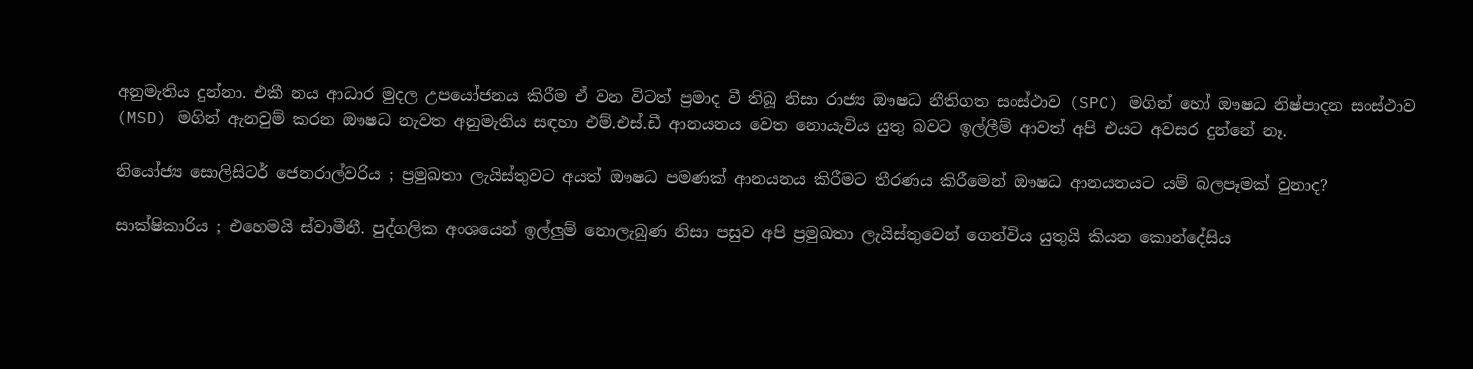අනුමැතිය දුන්නා. එකී නය ආධාර මුදල උපයෝජනය කිරීම ඒ වන විටත් ප්‍රමාද වී තිබූ නිසා රාජ්‍ය ඖෂධ නීතිගත සංස්ථාව (SPC) මගින් හෝ ඖෂධ නිෂ්පාදන සංස්ථාව (MSD) මගින් ඇනවුම් කරන ඖෂධ නැවත අනුමැතිය සඳහා එම්.එස්.ඩී ආනයනය වෙත නොයැවිය යුතු බවට ඉල්ලීම් ආවත් අපි එයට අවසර දුන්නේ නෑ.

නියෝජ්‍ය සොලිසිටර් ජෙනරාල්වරිය ; ප්‍රමුඛතා ලැයිස්තුවට අයත් ඖෂධ පමණක් ආනයනය කිරීමට තීරණය කිරීමෙන් ඖෂධ ආනයනයට යම් බලපෑමක් වුනාද?

සාක්ෂිකාරිය ; එහෙමයි ස්වාමීනී. පුද්ගලික අංශයෙන් ඉල්ලුම් නොලැබුණ නිසා පසුව අපි ප්‍රමුඛතා ලැයිස්තුවෙන් ගෙන්විය යුතුයි කියන කොන්දේසිය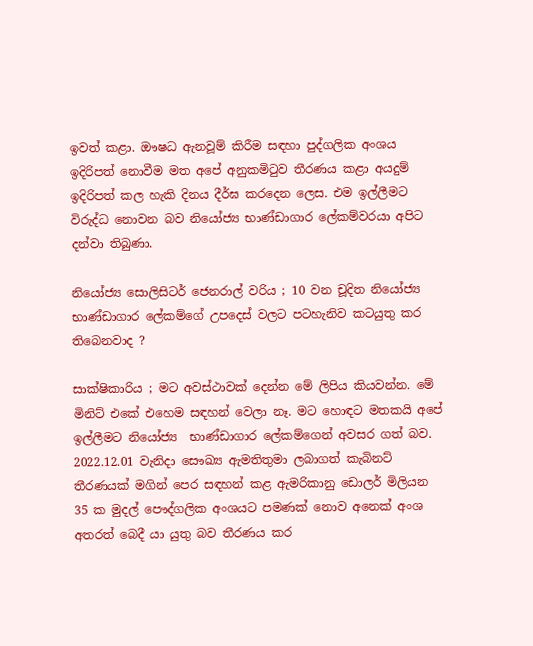ඉවත් කළා. ඖෂධ ඇනවූම් කිරීම සඳහා පුද්ගලික අංශය ඉදිරිපත් නොවීම මත අපේ අනුකමිටුව තීරණය කළා අයදුම් ඉදිරිපත් කල හැකි දිනය දීර්ඝ කරදෙන ලෙස. එම ඉල්ලීමට විරුද්ධ නොවන බව නියෝජ්‍ය භාණ්ඩාගාර ලේකම්වරයා අපිට දන්වා තිබුණා.

නියෝජ්‍ය සොලිසිටර් ජෙනරාල් වරිය ; 10 වන චූදිත නියෝජ්‍ය භාණ්ඩාගාර ලේකම්ගේ උපදෙස් වලට පටහැනිව කටයුතු කර තිබෙනවාද ?

සාක්ෂිකාරිය ; මට අවස්ථාවක් දෙන්න මේ ලිපිය කියවන්න. මේ මිනිට් එකේ එහෙම සඳහන් වෙලා නෑ. මට හොඳට මතකයි අපේ ඉල්ලීමට නියෝජ්‍ය  භාණ්ඩාගාර ලේකම්ගෙන් අවසර ගත් බව. 2022.12.01 වැනිදා සෞඛ්‍ය ඇමතිතුමා ලබාගත් කැබිනට් තීරණයක් මගින් පෙර සඳහන් කළ ඇමරිකානු ඩොලර් මිලියන 35 ක මුදල් පෞද්ගලික අංශයට පමණක් නොව අනෙක් අංශ අතරත් බෙදී යා යුතු බව තීරණය කර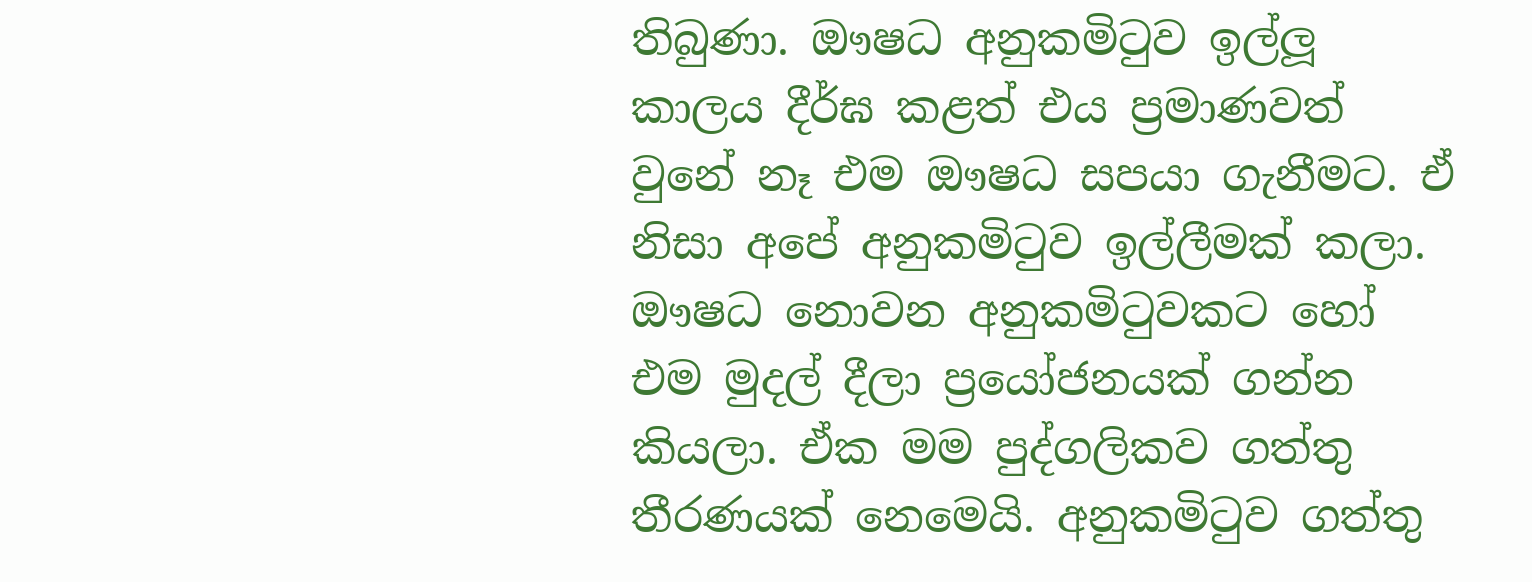තිබුණා. ඖෂධ අනුකමිටුව ඉල්ලූ කාලය දීර්ඝ කළත් එය ප්‍රමාණවත් වුනේ නෑ එම ඖෂධ සපයා ගැනීමට. ඒ නිසා අපේ අනුකමිටුව ඉල්ලීමක් කලා. ඖෂධ නොවන අනුකමිටුවකට හෝ එම මුදල් දීලා ප්‍රයෝජනයක් ගන්න කියලා. ඒක මම පුද්ගලිකව ගත්තු තීරණයක් නෙමෙයි. අනුකමිටුව ගත්තු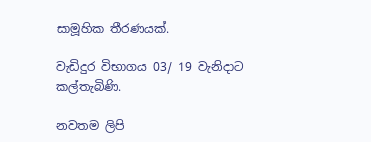සාමූහික තීරණයක්.

වැඩිදුර විභාගය 03/ 19 වැනිදාට කල්තැබිණි.

නවතම ලිපි